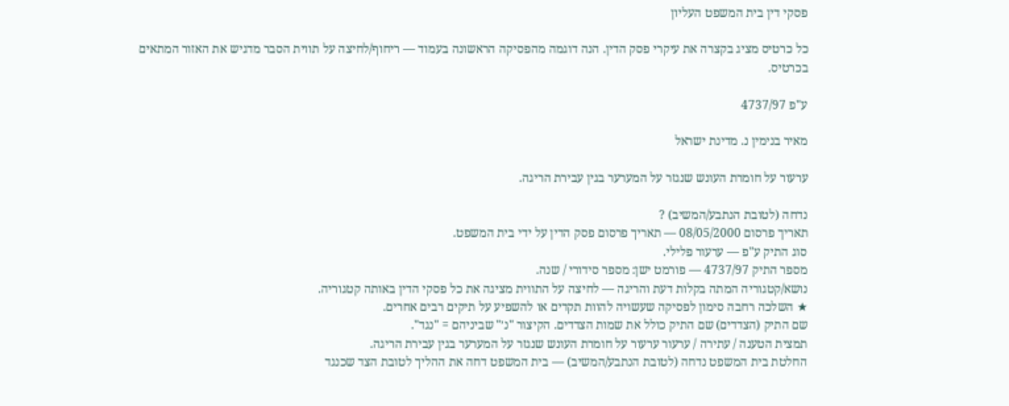פסקי דין בית המשפט העליון

כל כרטיס מציג בקצרה את עיקרי פסק הדין. הנה דוגמה מהפסיקה הראשונה בעמוד — ריחוף/לחיצה על תווית הסבר מדגיש את האזור המתאים בכרטיס.

ע"פ 4737/97

מאיר בנימין נ. מדינת ישראל

ערעור על חומרת העונש שנגזר על המערער בגין עבירת הריגה.

נדחה (לטובת הנתבע/המשיב) ?
תאריך פרסום 08/05/2000 — תאריך פרסום פסק הדין על ידי בית המשפט.
סוג התיק ע"פ — ערעור פלילי.
מספר התיק 4737/97 — פורמט ישן: מספר סידורי / שנה.
נושא/קטגוריה המתה בקלות דעת והריגה — לחיצה על התווית מציגה את כל פסקי הדין באותה קטגוריה.
★ השלכה רחבה סימון לפסיקה שעשויה להוות תקדים או להשפיע על תיקים רבים אחרים.
שם התיק (הצדדים) שם התיק כולל את שמות הצדדים. הקיצור "נ׳" שביניהם = "נגד".
תמצית הטענה / עתירה / ערעור ערעור על חומרת העונש שנגזר על המערער בגין עבירת הריגה.
החלטת בית המשפט נדחה (לטובת הנתבע/המשיב) — בית המשפט דחה את ההליך לטובת הצד שכנגד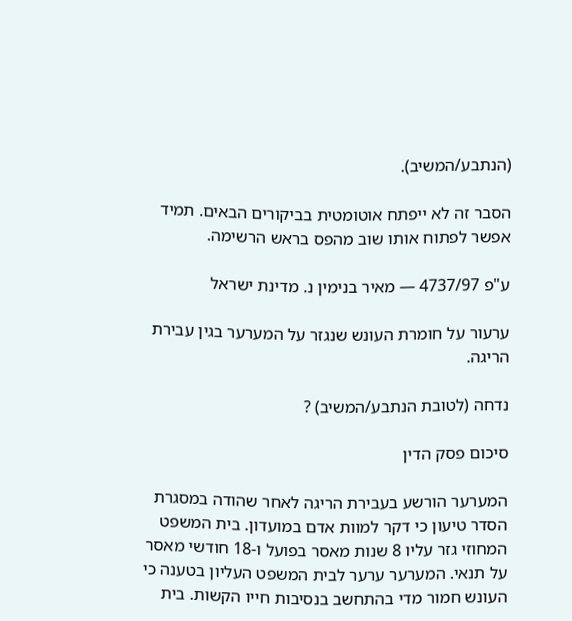(הנתבע/המשיב).

הסבר זה לא ייפתח אוטומטית בביקורים הבאים. תמיד אפשר לפתוח אותו שוב מהפס בראש הרשימה.

ע"פ 4737/97 — מאיר בנימין נ. מדינת ישראל

ערעור על חומרת העונש שנגזר על המערער בגין עבירת הריגה.

נדחה (לטובת הנתבע/המשיב) ?

סיכום פסק הדין

המערער הורשע בעבירת הריגה לאחר שהודה במסגרת הסדר טיעון כי דקר למוות אדם במועדון. בית המשפט המחוזי גזר עליו 8 שנות מאסר בפועל ו-18 חודשי מאסר על תנאי. המערער ערער לבית המשפט העליון בטענה כי העונש חמור מדי בהתחשב בנסיבות חייו הקשות. בית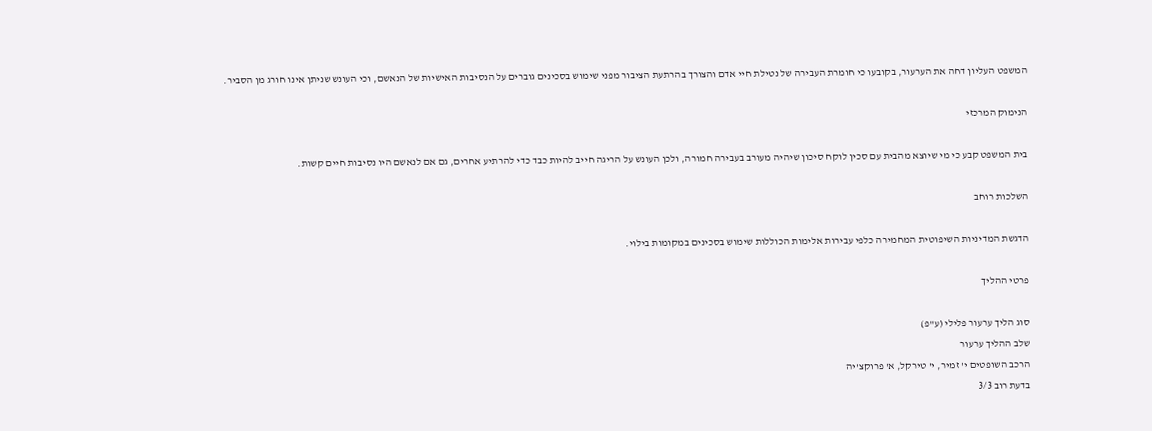המשפט העליון דחה את הערעור, בקובעו כי חומרת העבירה של נטילת חיי אדם והצורך בהרתעת הציבור מפני שימוש בסכינים גוברים על הנסיבות האישיות של הנאשם, וכי העונש שניתן אינו חורג מן הסביר.

הנימוק המרכזי

בית המשפט קבע כי מי שיוצא מהבית עם סכין לוקח סיכון שיהיה מעורב בעבירה חמורה, ולכן העונש על הריגה חייב להיות כבד כדי להרתיע אחרים, גם אם לנאשם היו נסיבות חיים קשות.

השלכות רוחב

הדגשת המדיניות השיפוטית המחמירה כלפי עבירות אלימות הכוללות שימוש בסכינים במקומות בילוי.

פרטי ההליך

סוג הליך ערעור פלילי (ע"פ)
שלב ההליך ערעור
הרכב השופטים י' זמיר, י' טירקל, א' פרוקצ'יה
בדעת רוב 3/3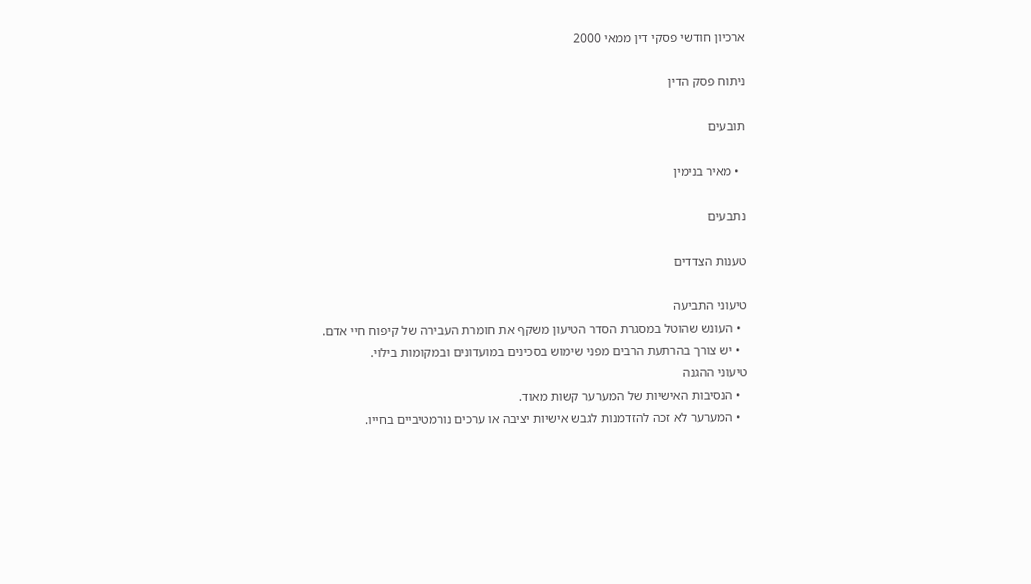ארכיון חודשי פסקי דין ממאי 2000

ניתוח פסק הדין

תובעים

  • מאיר בנימין

נתבעים

טענות הצדדים

טיעוני התביעה
  • העונש שהוטל במסגרת הסדר הטיעון משקף את חומרת העבירה של קיפוח חיי אדם.
  • יש צורך בהרתעת הרבים מפני שימוש בסכינים במועדונים ובמקומות בילוי.
טיעוני ההגנה
  • הנסיבות האישיות של המערער קשות מאוד.
  • המערער לא זכה להזדמנות לגבש אישיות יציבה או ערכים נורמטיביים בחייו.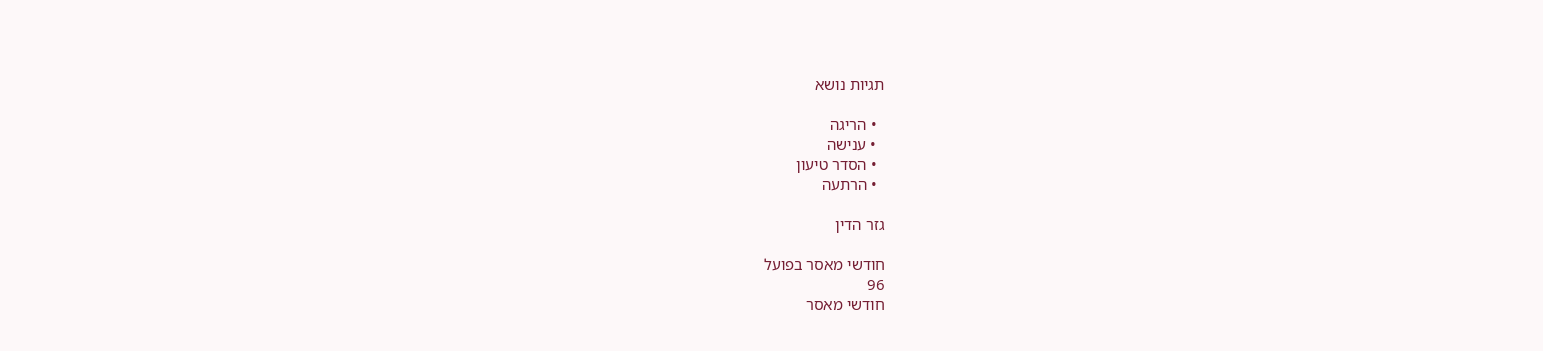תגיות נושא

  • הריגה
  • ענישה
  • הסדר טיעון
  • הרתעה

גזר הדין

חודשי מאסר בפועל
96
חודשי מאסר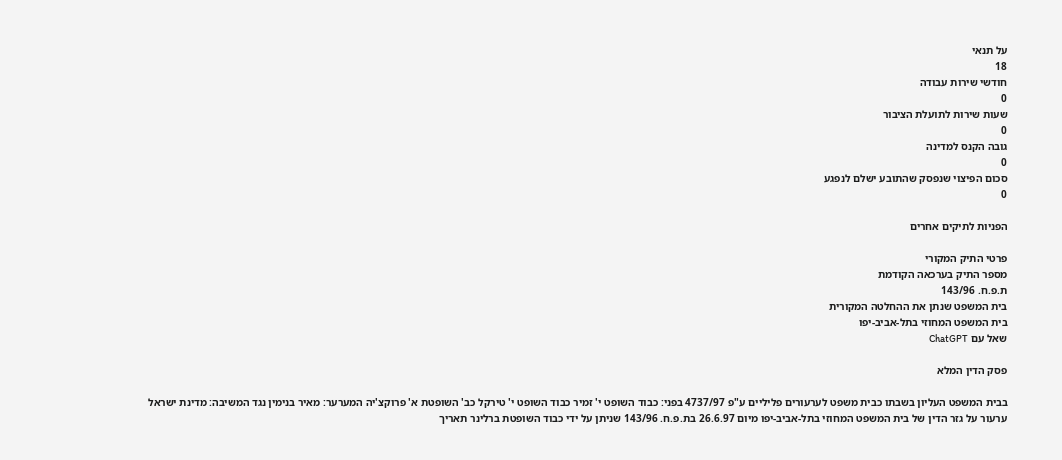על תנאי
18
חודשי שירות עבודה
0
שעות שירות לתועלת הציבור
0
גובה הקנס למדינה
0
סכום הפיצוי שנפסק שהתובע ישלם לנפגע
0

הפניות לתיקים אחרים

פרטי התיק המקורי
מספר התיק בערכאה הקודמת
ת.פ.ח. 143/96
בית המשפט שנתן את ההחלטה המקורית
בית המשפט המחוזי בתל-אביב-יפו
שאל עם ChatGPT

פסק הדין המלא

בבית המשפט העליון בשבתו כבית משפט לערעורים פליליים ע"פ 4737/97 בפני: כבוד השופט י' זמיר כבוד השופט י' טירקל כב' השופטת א' פרוקצ'יה המערער: מאיר בנימין נגד המשיבה: מדינת ישראל ערעור על גזר הדין של בית המשפט המחוזי בתל-אביב-יפו מיום 26.6.97 בת.פ.ח. 143/96 שניתן על ידי כבוד השופטת ברלינר תאריך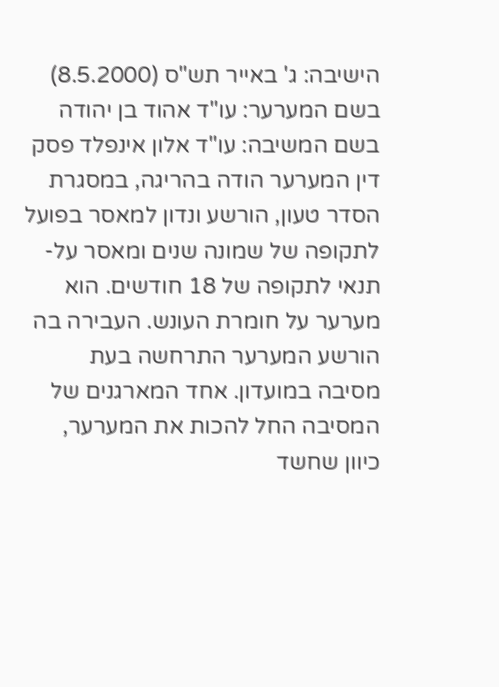הישיבה: ג' באייר תש"ס (8.5.2000) בשם המערער: עו"ד אהוד בן יהודה בשם המשיבה: עו"ד אלון אינפלד פסק דין המערער הודה בהריגה, במסגרת הסדר טעון, הורשע ונדון למאסר בפועל לתקופה של שמונה שנים ומאסר על-תנאי לתקופה של 18 חודשים. הוא מערער על חומרת העונש. העבירה בה הורשע המערער התרחשה בעת מסיבה במועדון. אחד המארגנים של המסיבה החל להכות את המערער, כיוון שחשד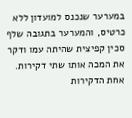במערער שנכנס למועדון ללא כרטיס, והמערער בתגובה שלף סכין קפיצית שהיתה עמו ודקר את המכה אותו שתי דקירות. אחת הדקירות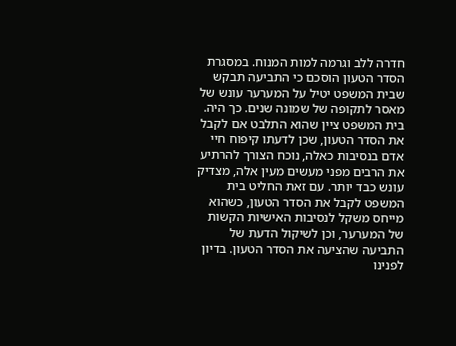חדרה ללב וגרמה למות המנוח. במסגרת הסדר הטעון הוסכם כי התביעה תבקש שבית המשפט יטיל על המערער עונש של מאסר לתקופה של שמונה שנים. כך היה. בית המשפט ציין שהוא התלבט אם לקבל את הסדר הטעון, שכן לדעתו קיפוח חיי אדם בנסיבות כאלה, נוכח הצורך להרתיע את הרבים מפני מעשים מעין אלה, מצדיק עונש כבד יותר. עם זאת החליט בית המשפט לקבל את הסדר הטעון, כשהוא מייחס משקל לנסיבות האישיות הקשות של המערער, וכן לשיקול הדעת של התביעה שהציעה את הסדר הטעון. בדיון לפנינו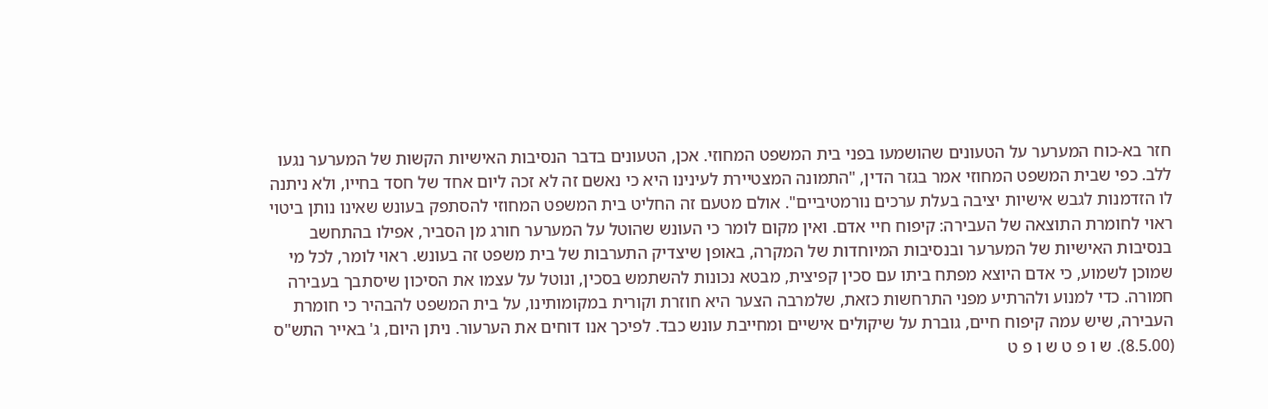חזר בא-כוח המערער על הטעונים שהושמעו בפני בית המשפט המחוזי. אכן, הטעונים בדבר הנסיבות האישיות הקשות של המערער נגעו ללב. כפי שבית המשפט המחוזי אמר בגזר הדין, "התמונה המצטיירת לעינינו היא כי נאשם זה לא זכה ליום אחד של חסד בחייו, ולא ניתנה לו הזדמנות לגבש אישיות יציבה בעלת ערכים נורמטיביים". אולם מטעם זה החליט בית המשפט המחוזי להסתפק בעונש שאינו נותן ביטוי ראוי לחומרת התוצאה של העבירה: קיפוח חיי אדם. ואין מקום לומר כי העונש שהוטל על המערער חורג מן הסביר, אפילו בהתחשב בנסיבות האישיות של המערער ובנסיבות המיוחדות של המקרה, באופן שיצדיק התערבות של בית משפט זה בעונש. ראוי לומר, לכל מי שמוכן לשמוע, כי אדם היוצא מפתח ביתו עם סכין קפיצית, מבטא נכונות להשתמש בסכין, ונוטל על עצמו את הסיכון שיסתבך בעבירה חמורה. כדי למנוע ולהרתיע מפני התרחשות כזאת, שלמרבה הצער היא חוזרת וקורית במקומותינו, על בית המשפט להבהיר כי חומרת העבירה, שיש עמה קיפוח חיים, גוברת על שיקולים אישיים ומחייבת עונש כבד. לפיכך אנו דוחים את הערעור. ניתן היום, ג' באייר התש"ס (8.5.00). ש ו פ ט ש ו פ ט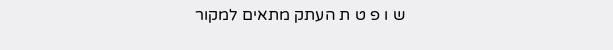ש ו פ ט ת העתק מתאים למקור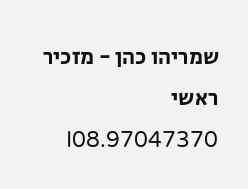שמריהו כהן - מזכיר ראשי 97047370.I08